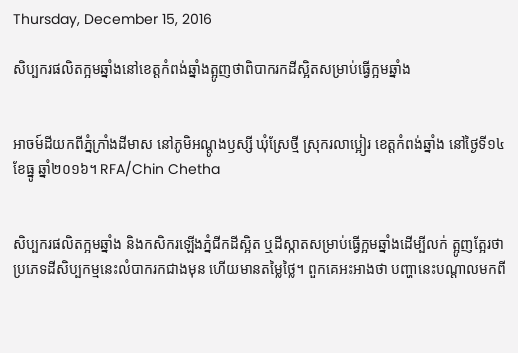Thursday, December 15, 2016

សិប្បករផលិតក្អមឆ្នាំងនៅខេត្តកំពង់ឆ្នាំងត្អូញថាពិបាករកដីស្អិតសម្រាប់ធ្វើក្អមឆ្នាំង


អាចម៍ដីយកពីភ្នំក្រាំងដីមាស នៅភូមិអណ្ដូងឫស្សី ឃុំស្រែថ្មី ស្រុករលាប្អៀរ ខេត្តកំពង់ឆ្នាំង នៅថ្ងៃទី១៤ ខែធ្នូ ឆ្នាំ២០១៦។ RFA/Chin Chetha


សិប្បករផលិតក្អមឆ្នាំង និងកសិករឡើងភ្នំជីកដីស្អិត ឬដីស្កាតសម្រាប់ធ្វើក្អមឆ្នាំងដើម្បីលក់ ត្អូញត្អែរថា ប្រភេទដីសិប្បកម្មនេះលំបាករកជាងមុន ហើយមានតម្លៃថ្លៃ។ ពួកគេអះអាងថា បញ្ហានេះបណ្ដាលមកពី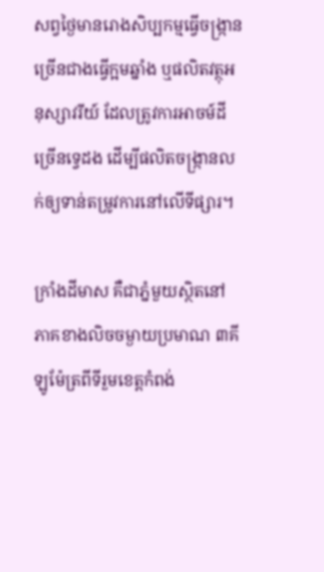សព្វថ្ងៃមានរោងសិប្បកម្មធ្វើចង្ក្រានច្រើនជាងធ្វើក្អមឆ្នាំង ឬផលិតវត្ថុអនុស្សាវរីយ៍ ដែលត្រូវការអាចម៍ដីច្រើនទ្វេដង ដើម្បីផលិតចង្ក្រានលក់ឲ្យទាន់តម្រូវការនៅលើទីផ្សារ។

ក្រាំងដីមាស គឺជាភ្នំមួយស្ថិតនៅភាគខាងលិចចម្ងាយប្រមាណ ៣គីឡូម៉ែត្រពីទីរួមខេត្តកំពង់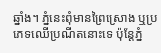ឆ្នាំង។ ភ្នំនេះពុំមានព្រៃស្រោង ឬប្រភេទឈើប្រណីតនោះទេ ប៉ុន្តែភ្នំ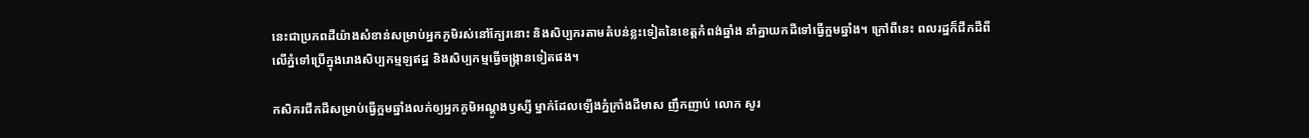នេះជាប្រភពដីយ៉ាងសំខាន់សម្រាប់អ្នកភូមិរស់នៅក្បែរនោះ និងសិប្បករតាមតំបន់ខ្លះទៀតនៃខេត្តកំពង់ឆ្នាំង នាំគ្នាយកដីទៅធ្វើក្អមឆ្នាំង។ ក្រៅពីនេះ ពលរដ្ឋក៏ជីកដីពីលើភ្នំទៅប្រើក្នុងរោងសិប្បកម្មឡឥដ្ឋ និងសិប្បកម្មធ្វើចង្ក្រានទៀតផង។

កសិករជីកដីសម្រាប់ធ្វើក្អមឆ្នាំងលក់ឲ្យអ្នកភូមិអណ្ដូងឫស្សី ម្នាក់ដែលឡើងភ្នំក្រាំងដីមាស ញឹកញាប់ លោក សូរ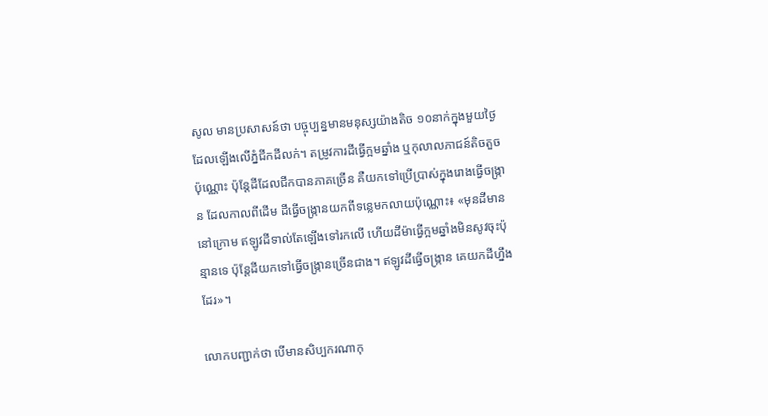សូល មានប្រសាសន៍ថា បច្ចុប្បន្នមានមនុស្សយ៉ាងតិច ១០នាក់ក្នុងមួយថ្ងៃដែលឡើងលើភ្នំជីកដីលក់។ តម្រូវការដីធ្វើក្អមឆ្នាំង ឬកុលាលភាជន៍តិចតួចប៉ុណ្ណោះ ប៉ុន្តែដីដែលជីកបានភាគច្រើន គឺយកទៅប្រើប្រាស់ក្នុងរោងធ្វើចង្ក្រាន ដែលកាលពីដើម ដីធ្វើចង្ក្រានយកពីទន្លេមកលាយប៉ុណ្ណោះ៖ «មុនដីមាននៅក្រោម ឥឡូវដីទាល់តែឡើងទៅរកលើ ហើយដីម៉ាធ្វើក្អមឆ្នាំងមិនសូវចុះប៉ុន្មានទេ ប៉ុន្តែដីយកទៅធ្វើចង្ក្រានច្រើនជាង។ ឥឡូវដីធ្វើចង្ក្រាន គេយកដីហ្នឹងដែរ»។

លោកបញ្ជាក់ថា បើមានសិប្បករណាកុ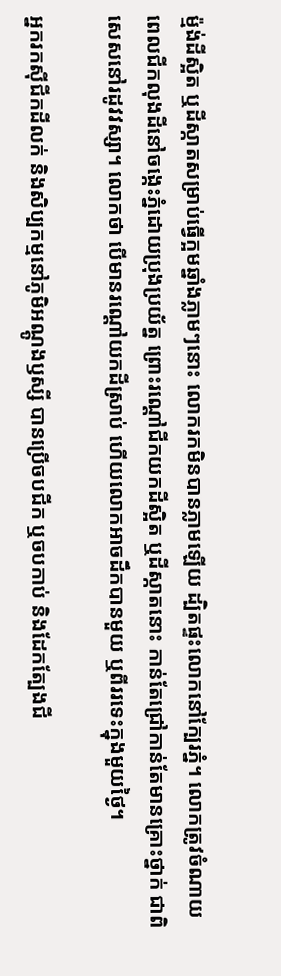ម្ម៉ង់ដីស្អិត ឬដីស្កាតសម្រាប់ធ្វើក្អមឆ្នាំងភ្លាមៗនោះ លោករកមិនបានភ្លាមឡើយ ដ្បិតផ្ទះលោកនៅក្បែរភ្នំ។ លោកត្រូវចំណាយពេលជីកលុងដីនៅចង្កេះភ្នំដោយប្រុងប្រយ័ត្ន ព្រោះរណ្ដៅជីកយកដីស្អិត ឬដីស្កាតនោះ កាន់តែជ្រៅកាន់តែមានគ្រោះថ្នាក់ ជាពិសេសនៅរដូវវស្សា។ លោកថា បើមានរណ្ដៅយកដីស្រាប់ ហើយលោកអាចដឹកបានមួយ ឬពីររទេះក្នុងមួយថ្ងៃ។

អ្នករកស៊ីជីកដីលក់ និងសិប្បកម្មនៅភូមិអណ្ដូងឫស្សី បានប្រើចបជីក ឬចបកាប់ និងដែកត្បែងជី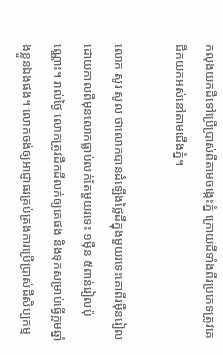កលុងយកដីទៅប្រើប្រាស់ពីតាមចង្កេះភ្នំ ក្រោយដីទាំងពីរប្រភេទត្រូវគេជីកយកអស់នៅតាមជើងភ្នំ។

លោក សូរ សូល ថាលោកបានដំឡើងថ្លៃដីក្នុងមួយរទេះគោពីរម៉ឺនរៀល ដោយកាលពីមុនលោកធ្លាប់លក់តែមួយរទេះ ១ម៉ឺន ៥ពាន់រៀលប៉ុណ្ណោះ។ រាល់ថ្ងៃ លោកត្រូវដឹកដីលក់ឲ្យគេផង និងទុកសម្រាប់ធ្វើក្អមឆ្នាំងខ្លួនឯងផង។ លោកចង់ឲ្យអាជ្ញាធរគ្រប់គ្រងការប្រើប្រាស់ដីសិប្បកម្ម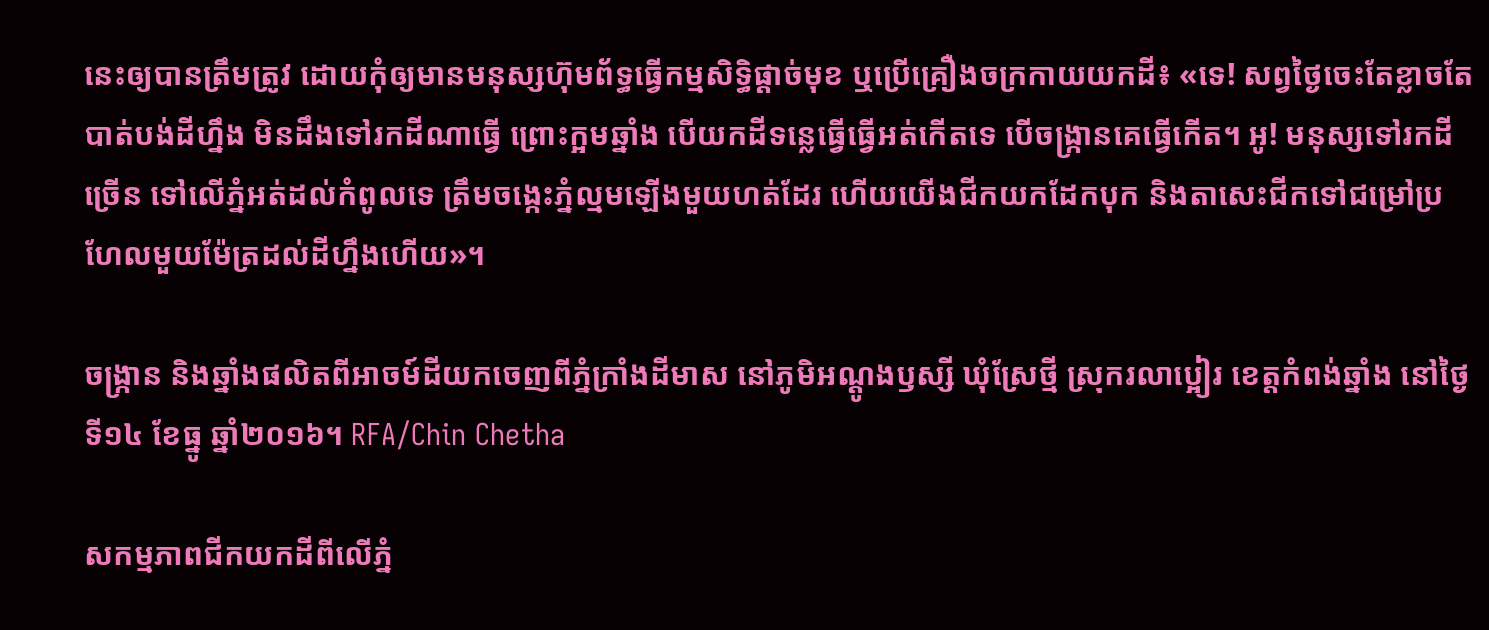នេះឲ្យបានត្រឹមត្រូវ ដោយកុំឲ្យមានមនុស្សហ៊ុមព័ទ្ធធ្វើកម្មសិទ្ធិផ្ដាច់មុខ ឬប្រើគ្រឿងចក្រកាយយកដី៖ «ទេ! សព្វថ្ងៃចេះតែខ្លាចតែបាត់បង់ដីហ្នឹង មិនដឹងទៅរកដីណាធ្វើ ព្រោះក្អមឆ្នាំង បើយកដីទន្លេធ្វើធ្វើអត់កើតទេ បើចង្ក្រានគេធ្វើកើត។ អូ! មនុស្សទៅរកដីច្រើន ទៅលើភ្នំអត់ដល់កំពូលទេ ត្រឹមចង្កេះភ្នំល្មមឡើងមួយហត់ដែរ ហើយយើងជីកយកដែកបុក និងតាសេះជីកទៅជម្រៅប្រហែលមួយម៉ែត្រដល់ដីហ្នឹងហើយ»។

ចង្ក្រាន និងឆ្នាំងផលិតពីអាចម៍ដីយកចេញពីភ្នំក្រាំងដីមាស នៅភូមិអណ្ដូងឫស្សី ឃុំស្រែថ្មី ស្រុករលាប្អៀរ ខេត្តកំពង់ឆ្នាំង នៅថ្ងៃទី១៤ ខែធ្នូ ឆ្នាំ២០១៦។ RFA/Chin Chetha

សកម្មភាពជីកយកដីពីលើភ្នំ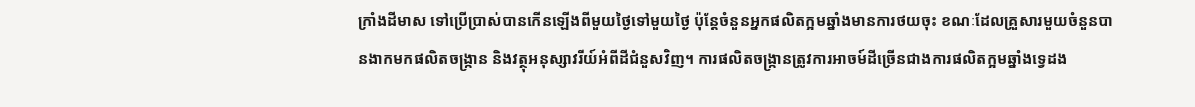ក្រាំងដីមាស ទៅប្រើប្រាស់បានកើនឡើងពីមួយថ្ងៃទៅមួយថ្ងៃ ប៉ុន្តែចំនួនអ្នកផលិតក្អមឆ្នាំងមានការថយចុះ ខណៈដែលគ្រួសារមួយចំនួនបានងាកមកផលិតចង្ក្រាន និងវត្ថុអនុស្សាវរីយ៍អំពីដីជំនួសវិញ។ ការផលិតចង្ក្រានត្រូវការអាចម៍ដីច្រើនជាងការផលិតក្អមឆ្នាំងទ្វេដង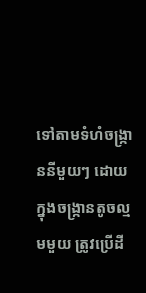ទៅតាមទំហំចង្ក្រាននីមួយៗ ដោយក្នុងចង្ក្រានតូចល្មមមួយ ត្រូវប្រើដី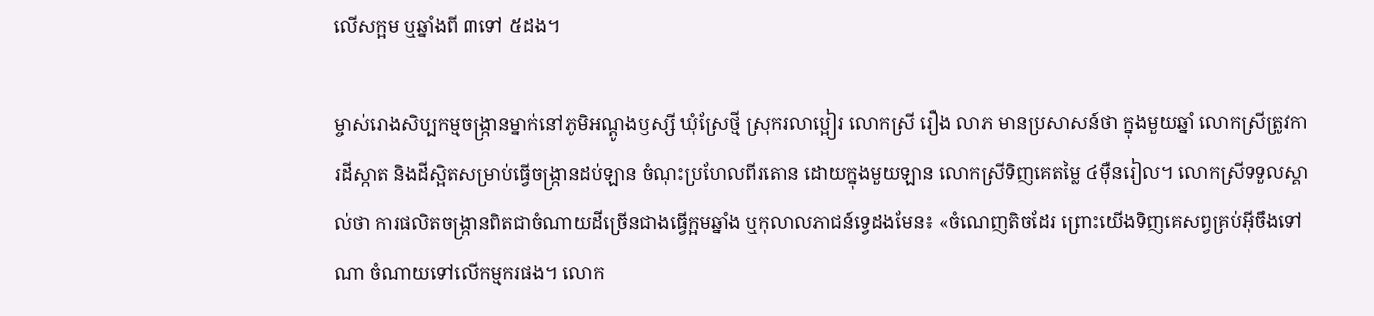លើសក្អម ឬឆ្នាំងពី ៣ទៅ ៥ដង។

ម្ចាស់រោងសិប្បកម្មចង្ក្រានម្នាក់នៅភូមិអណ្ដូងឫស្សី ឃុំស្រែថ្មី ស្រុករលាប្អៀរ លោកស្រី រឿង លាភ មានប្រសាសន៍ថា ក្នុងមួយឆ្នាំ លោកស្រីត្រូវការដីស្កាត និងដីស្អិតសម្រាប់ធ្វើចង្ក្រានដប់ឡាន ចំណុះប្រហែលពីរតោន ដោយក្នុងមួយឡាន លោកស្រីទិញគេតម្លៃ ៤ម៉ឺនរៀល។ លោកស្រីទទួលស្គាល់ថា ការផលិតចង្ក្រានពិតជាចំណាយដីច្រើនជាងធ្វើក្អមឆ្នាំង ឬកុលាលភាជន៍ទ្វេដងមែន៖ «ចំណេញតិចដែរ ព្រោះយើងទិញគេសព្វគ្រប់អ៊ីចឹងទៅណា ចំណាយទៅលើកម្មករផង។ លោក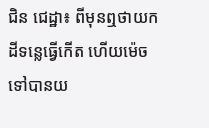ជិន ជេដ្ឋា៖ ពីមុនឮថាយកដីទន្លេធ្វើកើត ហើយម៉េចទៅបានយ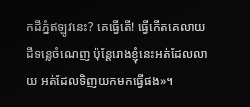កដីភ្នំឥឡូវនេះ? គេធ្វើតើ! ធ្វើកើតគេលាយដីទន្លេចំណេញ ប៉ុន្តែរោងខ្ញុំនេះអត់ដែលលាយ អត់ដែលទិញយកមកធ្វើផង»។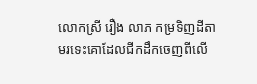លោកស្រី រឿង លាភ កម្រទិញដីតាមរទេះគោដែលជីកដឹកចេញពីលើ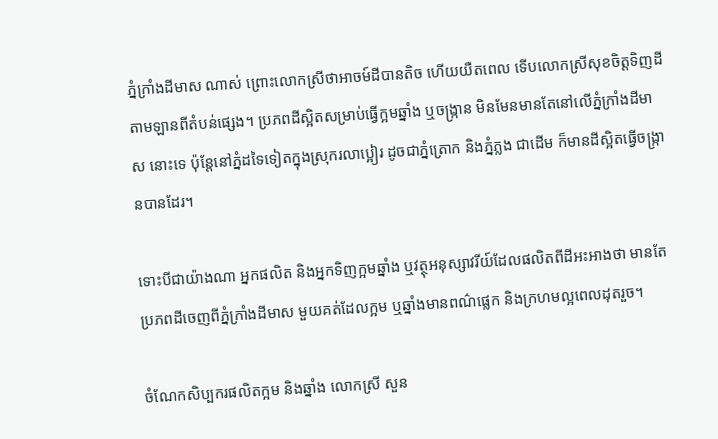ភ្នំក្រាំងដីមាស ណាស់ ព្រោះលោកស្រីថាអាចម៍ដីបានតិច ហើយយឺតពេល ទើបលោកស្រីសុខចិត្តទិញដីតាមឡានពីតំបន់ផ្សេង។ ប្រភពដីស្អិតសម្រាប់ធ្វើក្អមឆ្នាំង ឬចង្ក្រាន មិនមែនមានតែនៅលើភ្នំក្រាំងដីមាស នោះទេ ប៉ុន្តែនៅភ្នំដទៃទៀតក្នុងស្រុករលាប្អៀរ ដូចជាភ្នំត្រោក និងភ្នំភ្លង ជាដើម ក៏មានដីស្អិតធ្វើចង្ក្រានបានដែរ។

ទោះបីជាយ៉ាងណា អ្នកផលិត និងអ្នកទិញក្អមឆ្នាំង ឬវត្ថុអនុស្សាវរីយ៍ដែលផលិតពីដីអះអាងថា មានតែប្រភពដីចេញពីភ្នំក្រាំងដីមាស មួយគត់ដែលក្អម ឬឆ្នាំងមានពណ៌ផ្លេក និងក្រហមល្អពេលដុតរួច។

ចំណែកសិប្បករផលិតក្អម និងឆ្នាំង លោកស្រី សួន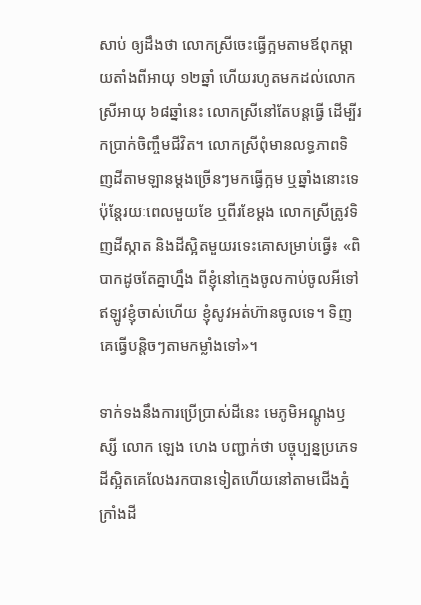សាប់ ឲ្យដឹងថា លោកស្រីចេះធ្វើក្អមតាមឪពុកម្ដាយតាំងពីអាយុ ១២ឆ្នាំ ហើយរហូតមកដល់លោកស្រីអាយុ ៦៨ឆ្នាំនេះ លោកស្រីនៅតែបន្តធ្វើ ដើម្បីរកប្រាក់ចិញ្ចឹមជីវិត។ លោកស្រីពុំមានលទ្ធភាពទិញដីតាមឡានម្ដងច្រើនៗមកធ្វើក្អម ឬឆ្នាំងនោះទេ ប៉ុន្តែរយៈពេលមួយខែ ឬពីរខែម្ដង លោកស្រីត្រូវទិញដីស្កាត និងដីស្អិតមួយរទេះគោសម្រាប់ធ្វើ៖ «ពិបាកដូចតែគ្នាហ្នឹង ពីខ្ញុំនៅក្មេងចូលកាប់ចូលអីទៅ ឥឡូវខ្ញុំចាស់ហើយ ខ្ញុំសូវអត់ហ៊ានចូលទេ។ ទិញគេធ្វើបន្តិចៗតាមកម្លាំងទៅ»។

ទាក់ទងនឹងការប្រើប្រាស់ដីនេះ មេភូមិអណ្ដូងឫស្សី លោក ឡេង ហេង បញ្ជាក់ថា បច្ចុប្បន្នប្រភេទដីស្អិតគេលែងរកបានទៀតហើយនៅតាមជើងភ្នំក្រាំងដី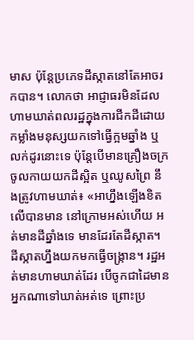មាស ប៉ុន្តែប្រភេទដីស្កាតនៅតែអាចរកបាន។ លោកថា អាជ្ញាធរមិនដែលហាមឃាត់ពលរដ្ឋក្នុងការជីកដីដោយកម្លាំងមនុស្សយកទៅធ្វើក្អមឆ្នាំង ឬលក់ដូរនោះទេ ប៉ុន្តែបើមានគ្រឿងចក្រចូលកាយយកដីស្អិត ឬឈូសព្រៃ នឹងត្រូវហាមឃាត់៖ «អាហ្នឹងឡើងខិតលើបានមាន នៅក្រោមអស់ហើយ អត់មានដីឆ្នាំងទេ មានដែរតែដីស្កាត។ ដីស្កាតហ្នឹងយកមកធ្វើចង្ក្រាន។ រដ្ឋអត់មានហាមឃាត់ដែរ បើចូកជាដៃមានអ្នកណាទៅឃាត់អត់ទេ ព្រោះប្រ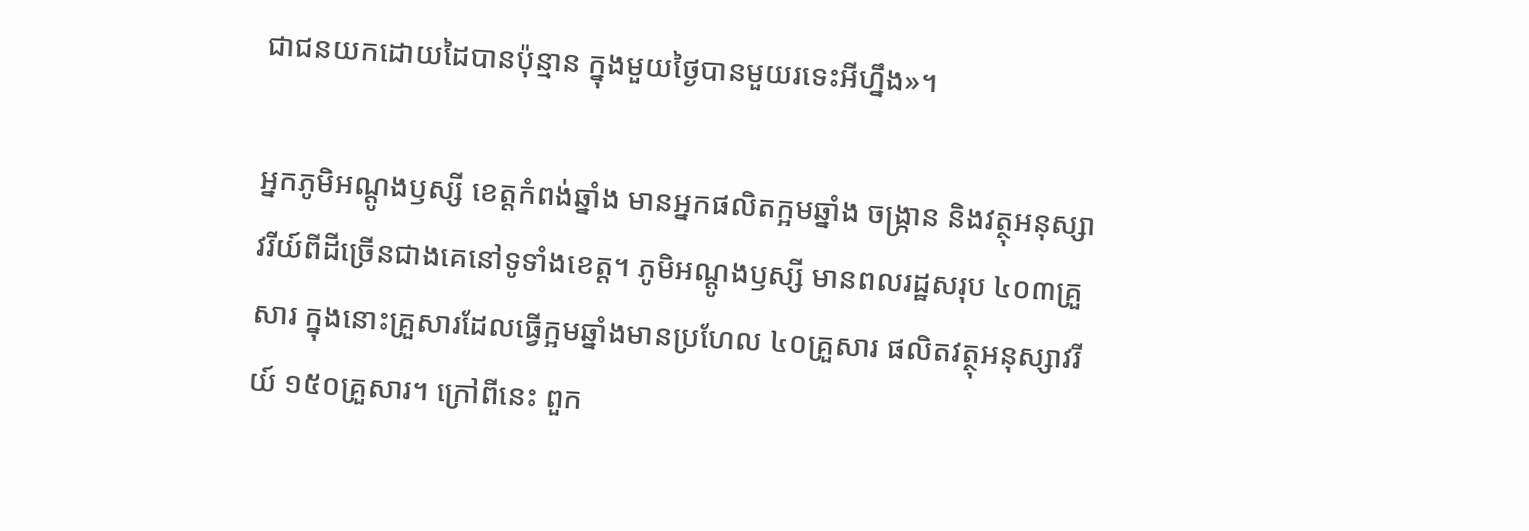ជាជនយកដោយដៃបានប៉ុន្មាន ក្នុងមួយថ្ងៃបានមួយរទេះអីហ្នឹង»។

អ្នកភូមិអណ្ដូងឫស្សី ខេត្តកំពង់ឆ្នាំង មានអ្នកផលិតក្អមឆ្នាំង ចង្ក្រាន និងវត្ថុអនុស្សាវរីយ៍ពីដីច្រើនជាងគេនៅទូទាំងខេត្ត។ ភូមិអណ្ដូងឫស្សី មានពលរដ្ឋសរុប ៤០៣គ្រួសារ ក្នុងនោះគ្រួសារដែលធ្វើក្អមឆ្នាំងមានប្រហែល ៤០គ្រួសារ ផលិតវត្ថុអនុស្សាវរីយ៍ ១៥០គ្រួសារ។ ក្រៅពីនេះ ពួក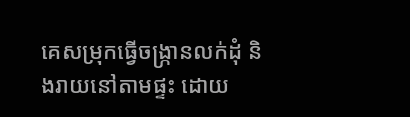គេសម្រុកធ្វើចង្ក្រានលក់ដុំ និងរាយនៅតាមផ្ទះ ដោយ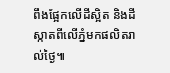ពឹងផ្អែកលើដីស្អិត និងដីស្កាតពីលើភ្នំមកផលិតរាល់ថ្ងៃ៕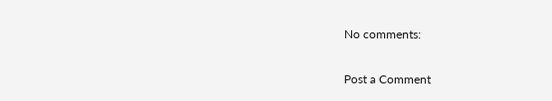No comments:

Post a Comment